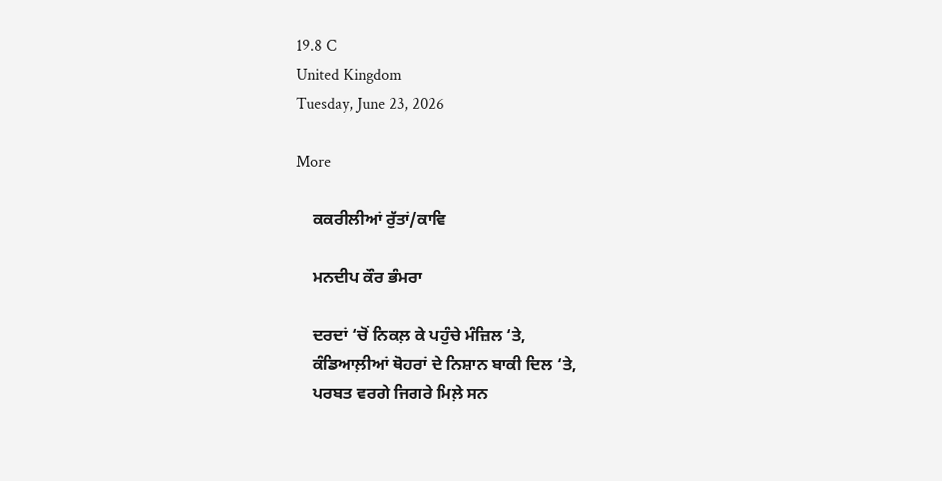19.8 C
United Kingdom
Tuesday, June 23, 2026

More

    ਕਕਰੀਲੀਆਂ ਰੁੱਤਾਂ/ਕਾਵਿ

    ਮਨਦੀਪ ਕੌਰ ਭੰਮਰਾ

    ਦਰਦਾਂ ‘ਚੋਂ ਨਿਕਲ਼ ਕੇ ਪਹੁੰਚੇ ਮੰਜ਼ਿਲ ‘ਤੇ,
    ਕੰਡਿਆਲ਼ੀਆਂ ਥੋਹਰਾਂ ਦੇ ਨਿਸ਼ਾਨ ਬਾਕੀ ਦਿਲ ‘ਤੇ,
    ਪਰਬਤ ਵਰਗੇ ਜਿਗਰੇ ਮਿਲ਼ੇ ਸਨ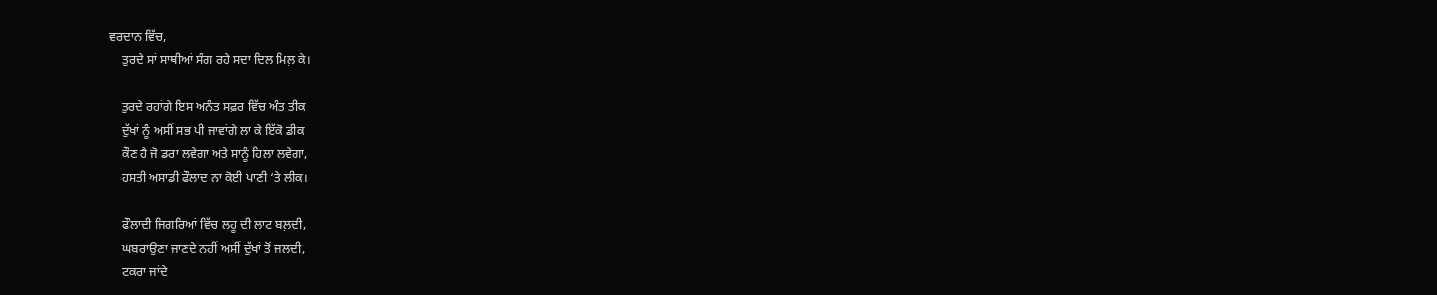ਵਰਦਾਨ ਵਿੱਚ,
    ਤੁਰਦੇ ਸਾਂ ਸਾਥੀਆਂ ਸੰਗ ਰਹੇ ਸਦਾ ਦਿਲ ਮਿਲ਼ ਕੇ।

    ਤੁਰਦੇ ਰਹਾਂਗੇ ਇਸ ਅਨੰਤ ਸਫ਼ਰ ਵਿੱਚ ਅੰਤ ਤੀਕ
    ਦੁੱਖਾਂ ਨੂੰ ਅਸੀਂ ਸਭ ਪੀ ਜਾਵਾਂਗੇ ਲਾ ਕੇ ਇੱਕੋ ਡੀਕ
    ਕੌਣ ਹੈ ਜੋ ਡਰਾ ਲਵੇਗਾ ਅਤੇ ਸਾਨੂੰ ਹਿਲਾ ਲਵੇਗਾ,
    ਹਸਤੀ ਅਸਾਡੀ ਫੌਲਾਦ ਨਾ ਕੋਈ ਪਾਣੀ ‘ਤੇ ਲੀਕ।

    ਫੌਲਾਦੀ ਜਿਗਰਿਆਂ ਵਿੱਚ ਲਹੂ ਦੀ ਲਾਟ ਬਲ਼ਦੀ,
    ਘਬਰਾਉਣਾ ਜਾਣਦੇ ਨਹੀਂ ਅਸੀਂ ਦੁੱਖਾਂ ਤੋਂ ਜਲਦੀ,
    ਟਕਰਾ ਜਾਂਦੇ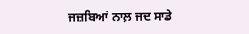ਜਜ਼ਬਿਆਂ ਨਾਲ਼ ਜਦ ਸਾਡੇ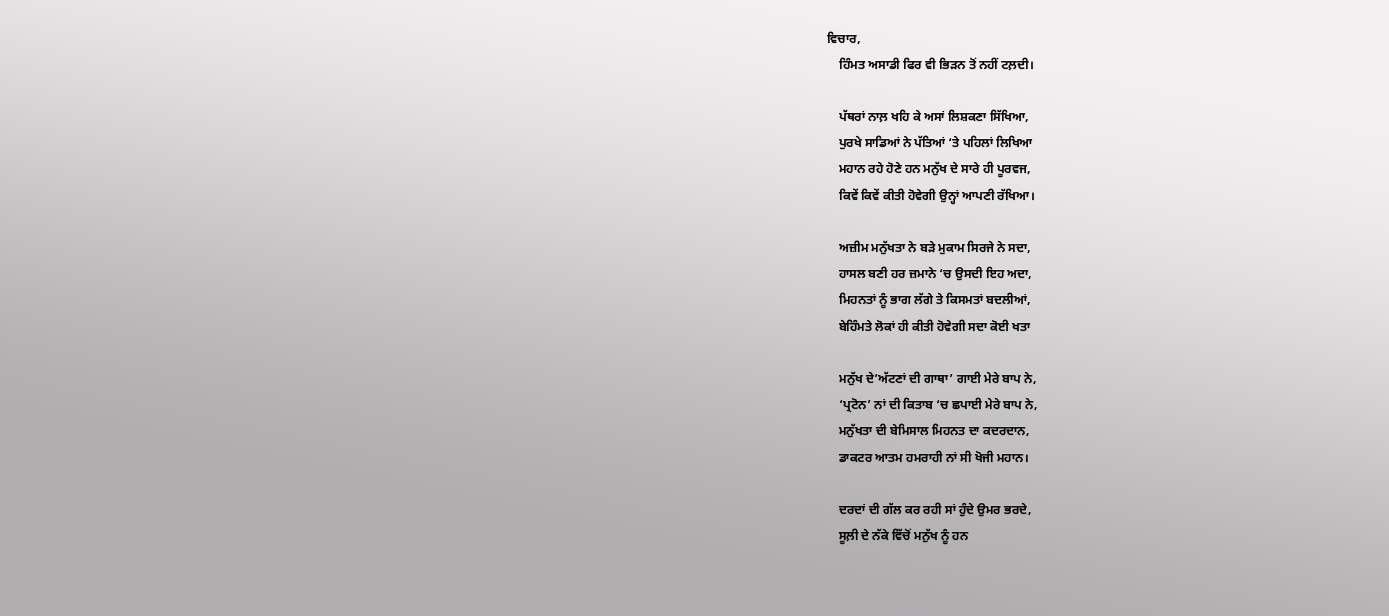ਵਿਚਾਰ,
    ਹਿੰਮਤ ਅਸਾਡੀ ਫਿਰ ਵੀ ਭਿੜਨ ਤੋਂ ਨਹੀਂ ਟਲ਼ਦੀ।

    ਪੱਥਰਾਂ ਨਾਲ਼ ਖਹਿ ਕੇ ਅਸਾਂ ਲਿਸ਼ਕਣਾ ਸਿੱਖਿਆ,
    ਪੁਰਖੇ ਸਾਡਿਆਂ ਨੇ ਪੱਤਿਆਂ ‘ਤੇ ਪਹਿਲਾਂ ਲਿਖਿਆ
    ਮਹਾਨ ਰਹੇ ਹੋਣੇ ਹਨ ਮਨੁੱਖ ਦੇ ਸਾਰੇ ਹੀ ਪੂਰਵਜ,
    ਕਿਵੇਂ ਕਿਵੇਂ ਕੀਤੀ ਹੋਵੇਗੀ ਉਨ੍ਹਾਂ ਆਪਣੀ ਰੱਖਿਆ।

    ਅਜ਼ੀਮ ਮਨੁੱਖਤਾ ਨੇ ਬੜੇ ਮੁਕਾਮ ਸਿਰਜੇ ਨੇ ਸਦਾ,
    ਹਾਸਲ ਬਣੀ ਹਰ ਜ਼ਮਾਨੇ ‘ਚ ਉਸਦੀ ਇਹ ਅਦਾ,
    ਮਿਹਨਤਾਂ ਨੂੰ ਭਾਗ ਲੱਗੇ ਤੇ ਕਿਸਮਤਾਂ ਬਦਲੀਆਂ,
    ਬੇਹਿੰਮਤੇ ਲੋਕਾਂ ਹੀ ਕੀਤੀ ਹੋਵੇਗੀ ਸਦਾ ਕੋਈ ਖਤਾ

    ਮਨੁੱਖ ਦੇ’ਅੱਟਣਾਂ ਦੀ ਗਾਥਾ’ ਗਾਈ ਮੇਰੇ ਬਾਪ ਨੇ,
    ‘ਪ੍ਰਟੋਨ’ ਨਾਂ ਦੀ ਕਿਤਾਬ ‘ਚ ਛਪਾਈ ਮੇਰੇ ਬਾਪ ਨੇ,
    ਮਨੁੱਖਤਾ ਦੀ ਬੇਮਿਸਾਲ ਮਿਹਨਤ ਦਾ ਕਦਰਦਾਨ,
    ਡਾਕਟਰ ਆਤਮ ਹਮਰਾਹੀ ਨਾਂ ਸੀ ਖੋਜੀ ਮਹਾਨ।

    ਦਰਦਾਂ ਦੀ ਗੱਲ ਕਰ ਰਹੀ ਸਾਂ ਹੁੰਦੇ ਉਮਰ ਭਰਦੇ,
    ਸੂਲ਼ੀ ਦੇ ਨੱਕੇ ਵਿੱਚੋਂ ਮਨੁੱਖ ਨੂੰ ਹਨ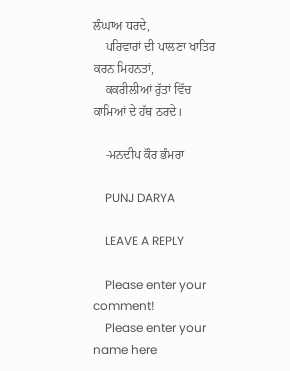ਲੰਘਾਅ ਧਰਦੇ,
    ਪਰਿਵਾਰਾਂ ਦੀ ਪਾਲਣਾ ਖਾਤਿਰ ਕਰਨ ਮਿਹਨਤਾਂ,
    ਕਕਰੀਲੀਆਂ ਰੁੱਤਾਂ ਵਿੱਚ ਕਾਮਿਆਂ ਦੇ ਹੱਥ ਠਰਦੇ।

    -ਮਨਦੀਪ ਕੌਰ ਭੰਮਰਾ

    PUNJ DARYA

    LEAVE A REPLY

    Please enter your comment!
    Please enter your name here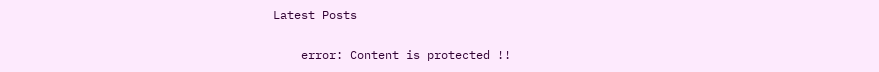Latest Posts

    error: Content is protected !!